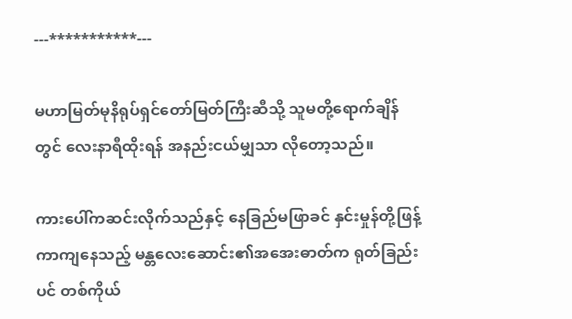---***********---

မဟာမြတ်မုနိရုပ်ရှင်တော်မြတ်ကြီးဆီသို့ သူမတို့ရောက်ချိန်တွင် လေးနာရီထိုးရန် အနည်းငယ်မျှသာ လိုတော့သည်။

ကားပေါ်ကဆင်းလိုက်သည်နှင့် နေခြည်မဖြာခင် နှင်းမှုန်တို့ဖြန့်ကာကျနေသည့် မန္တလေးဆောင်း၏အအေးဓာတ်က ရုတ်ခြည်းပင် တစ်ကိုယ်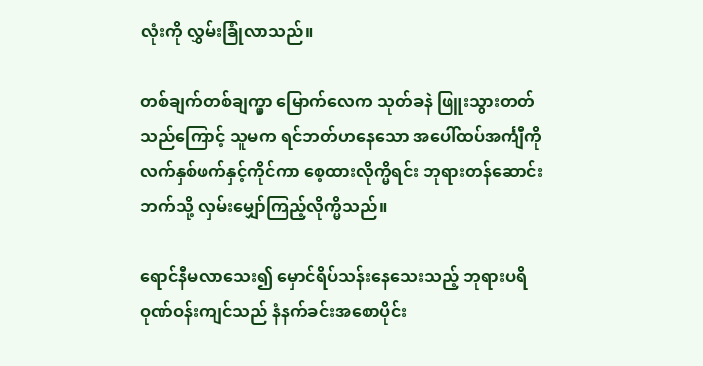လုံးကို လွှမ်းခြုံလာသည်။

တစ်ချက်တစ်ချက္မှာ မြောက်လေက သုတ်ခနဲ ဖြူးသွားတတ်သည်ကြောင့် သူမက ရင်ဘတ်ဟနေသော အပေါ်ထပ်အင်္ကျီကို လက်နှစ်ဖက်နှင့်ကိုင်ကာ စေ့ထားလိုက္မိရင်း ဘုရားတန်ဆောင်းဘက်သို့ လှမ်းမျှော်ကြည့်လိုက္မိသည်။

ရောင်နီမလာသေး၍ မှောင်ရိပ်သန်းနေသေးသည့် ဘုရားပရိဝုဏ်ဝန်းကျင်သည် နံနက်ခင်းအစောပိုင်း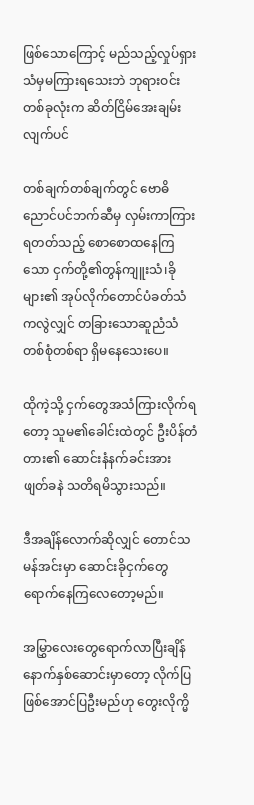ဖြစ်သောကြောင့် မည်သည့်လှုပ်ရှားသံမှမကြားရသေးဘဲ ဘုရားဝင်းတစ်ခုလုံးက ဆိတ်ငြိမ်အေးချမ်းလျက်ပင်

တစ်ချက်တစ်ချက်တွင် ဗောဓိညောင်ပင်ဘက်ဆီမှ လှမ်းကာကြားရတတ်သည့် စောစောထနေကြသော ငှက်တို့၏တွန်ကျူးသံ၊ခိုများ၏ အုပ်လိုက်တောင်ပံခတ်သံကလွဲလျှင် တခြားသောဆူညံသံတစ်စုံတစ်ရာ ရှိမနေသေးပေ။

ထိုကဲ့သို့ ငှက်တွေအသံကြားလိုက်ရတော့ သူမ၏ခေါင်းထဲတွင် ဦးပိန်တံတား၏ ဆောင်းနံနက်ခင်းအား ဖျတ်ခနဲ သတိရမိသွားသည်။

ဒီအချိန်လောက်ဆိုလျှင် တောင်သမန်အင်းမှာ ဆောင်းခိုငှက်တွေ ရောက်နေကြလေတော့မည်။

အမြွှာလေးတွေရောက်လာပြီးချိန် နောက်နှစ်ဆောင်းမှာတော့ လိုက်ပြဖြစ်အောင်ပြဦးမည်ဟု တွေးလိုက္မိ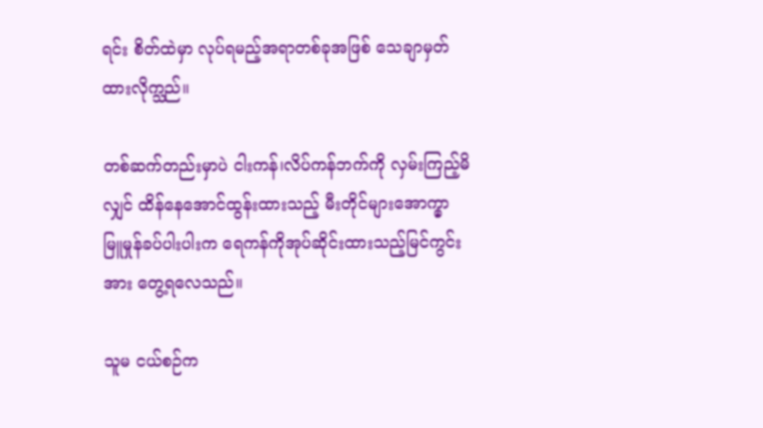ရင်း စိတ်ထဲမှာ လုပ်ရမည့်အရာတစ်ခုအဖြစ် သေချာမှတ်ထားလိုက္သည်။

တစ်ဆက်တည်းမှာပဲ ငါးကန်၊လိပ်ကန်ဘက်ကို လှမ်းကြည့်မိလျှင် ထိန်နေအောင်ထွန်းထားသည့် မီးတိုင်များအောက္မှာ မြူမှုန်ခပ်ပါးပါးက ရေကန်ကိုအုပ်ဆိုင်းထားသည့်မြင်ကွင်းအား တွေ့ရလေသည်။

သူမ ငယ်စဉ်က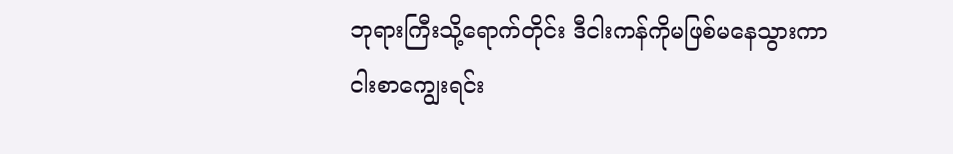ဘုရားကြီးသို့ရောက်တိုင်း ဒီငါးကန်ကိုမဖြစ်မနေသွားကာ ငါးစာကျွေးရင်း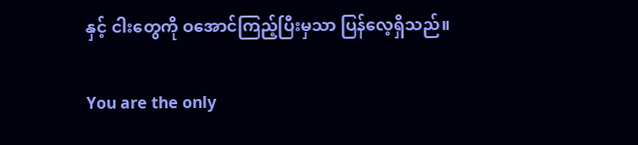နှင့် ငါးတွေကို ဝအောင်ကြည့်ပြီးမှသာ ပြန်လေ့ရှိသည်။

You are the only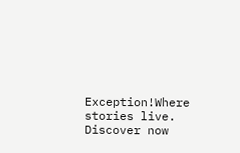Exception!Where stories live. Discover now